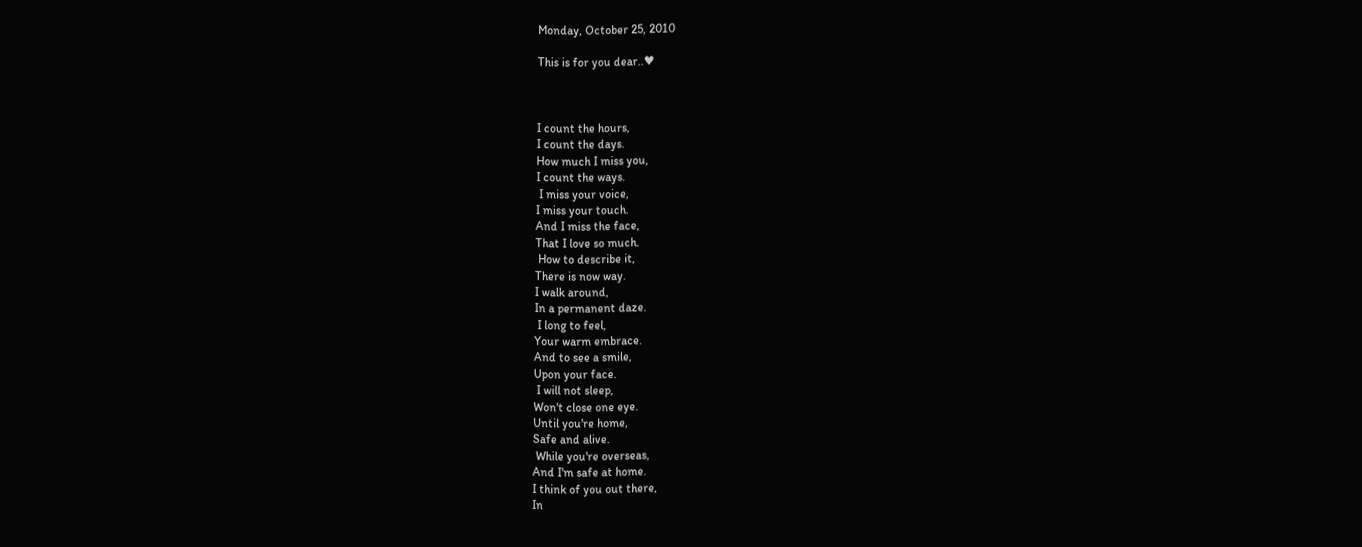Monday, October 25, 2010

This is for you dear..♥



I count the hours,
I count the days.
How much I miss you,
I count the ways.
 I miss your voice,
I miss your touch.
And I miss the face,
That I love so much.
 How to describe it,
There is now way.
I walk around,
In a permanent daze.
 I long to feel,
Your warm embrace.
And to see a smile,
Upon your face.
 I will not sleep,
Won't close one eye.
Until you're home,
Safe and alive.
 While you're overseas,
And I'm safe at home.
I think of you out there,
In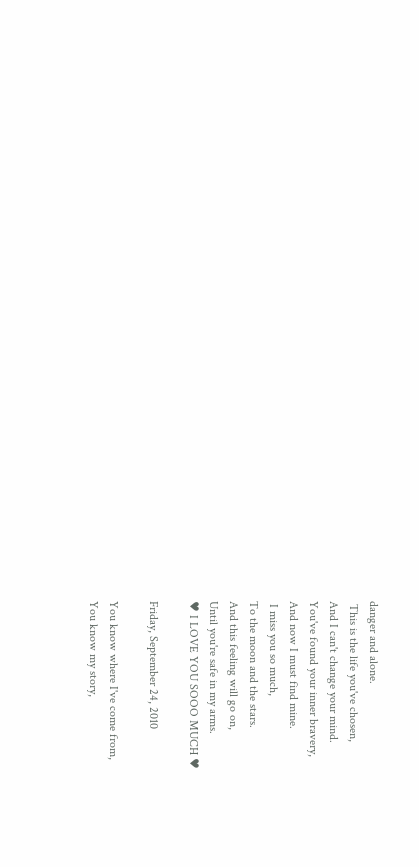danger and alone.
 This is the life you've chosen,
And I can't change your mind.
You've found your inner bravery,
And now I must find mine.
 I miss you so much,
To the moon and the stars.
And this feeling will go on,
Until you're safe in my arms.
♥ I LOVE YOU SOOO MUCH ♥

Friday, September 24, 2010

You know where I've come from,
You know my story,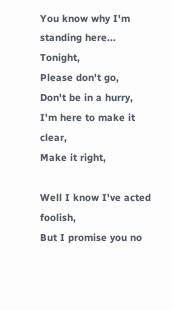You know why I'm standing here...
Tonight,
Please don't go,
Don't be in a hurry,
I'm here to make it clear,
Make it right,

Well I know I've acted foolish,
But I promise you no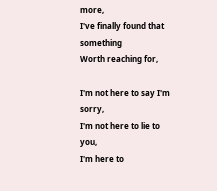more,
I've finally found that something
Worth reaching for,

I'm not here to say I'm sorry,
I'm not here to lie to you,
I'm here to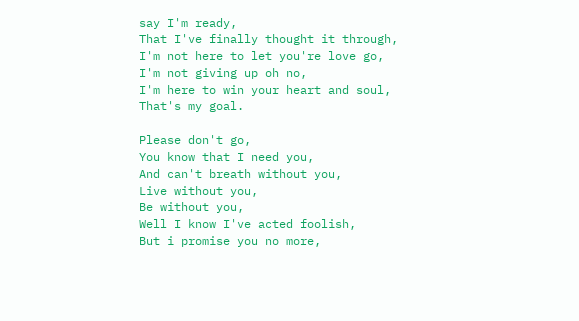say I'm ready,
That I've finally thought it through,
I'm not here to let you're love go,
I'm not giving up oh no,
I'm here to win your heart and soul,
That's my goal.

Please don't go,
You know that I need you,
And can't breath without you,
Live without you,
Be without you,
Well I know I've acted foolish,
But i promise you no more,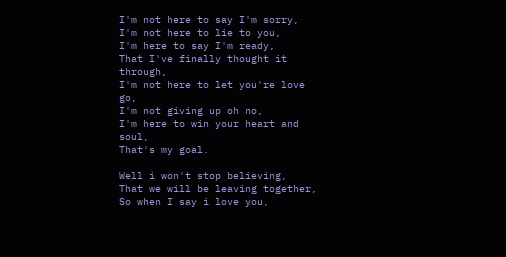I'm not here to say I'm sorry,
I'm not here to lie to you,
I'm here to say I'm ready,
That I've finally thought it through,
I'm not here to let you're love go,
I'm not giving up oh no,
I'm here to win your heart and soul,
That's my goal.

Well i won't stop believing,
That we will be leaving together,
So when I say i love you,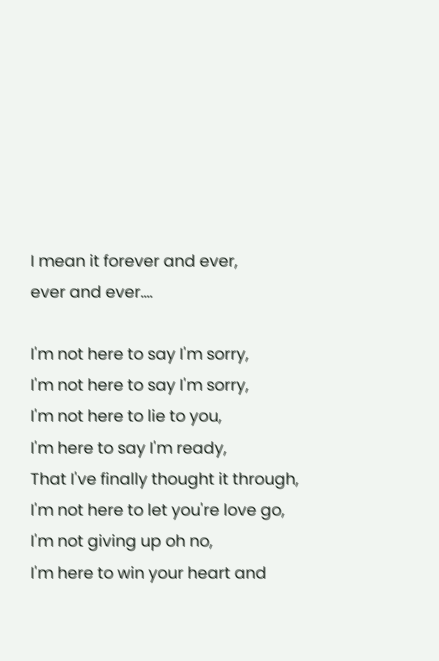I mean it forever and ever,
ever and ever....

I'm not here to say I'm sorry,
I'm not here to say I'm sorry,
I'm not here to lie to you,
I'm here to say I'm ready,
That I've finally thought it through,
I'm not here to let you're love go,
I'm not giving up oh no,
I'm here to win your heart and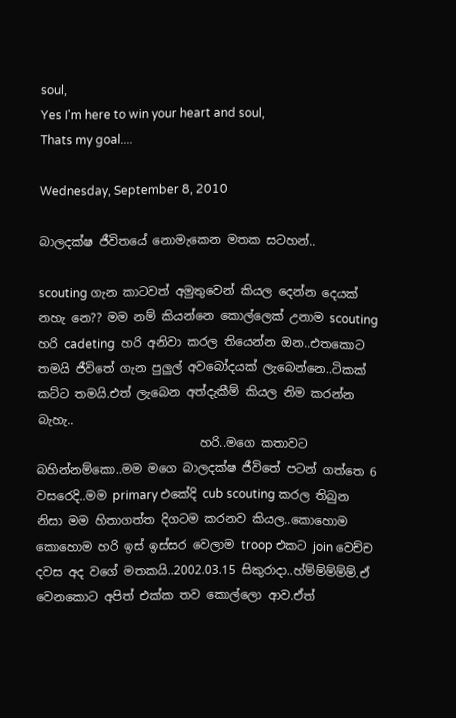soul,
Yes I'm here to win your heart and soul,
Thats my goal....

Wednesday, September 8, 2010

බාලදක්ෂ ජීවිතයේ නොමැකෙන මතක සටහන්..

scouting ගැන කාටවත් අමුතුවෙන් කියල දෙන්න දෙයක් නහැ නෙ?? මම නම් කියන්නෙ කොල්ලෙක් උනාම scouting හරි cadeting  හරි අනිවා කරල තියෙන්න ඔන..එතකොට තමයි ජීවිතේ ගැන පුලුල් අවබෝදයක් ලැබෙන්නෙ..ටිකක් කට්ට තමයි.එත් ලැබෙන අත්දැකීම් කියල නිම කරන්න බැහැ..
                           හරි..මගෙ කතාවට බහින්නම්කො..මම මගෙ බාලදක්ෂ ජීවිතේ පටන් ගත්තෙ 6 වසරෙදි..මම primary එකේදි cub scouting කරල තිබුන නිසා මම හිතාගත්ත දිගටම කරනව කියල..කොහොම කොහොම හරි ඉස් ඉස්සර වෙලාම troop එකට join වෙච්ච දවස අද වගේ මතකයි..2002.03.15 සිකුරාදා..හ්ම්ම්ම්ම්ම්.ඒ වෙනකොට අපිත් එක්ක තව කොල්ලො ආව.ඒත්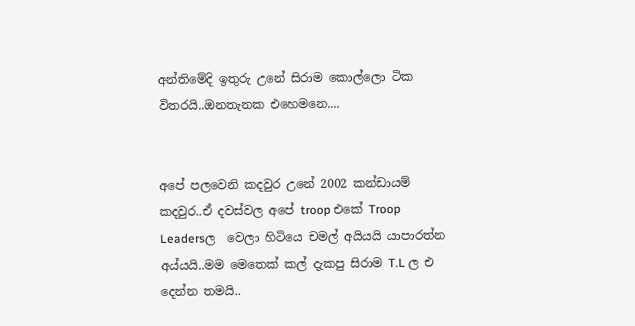අන්තිමේදි ඉතුරු උනේ සිරාම කොල්ලො ටික විතරයි..ඔනතැනක එහෙමනෙ....


අපේ පලවෙනි කදවුර උනේ 2002 කන්ඩායම් කදවුර..ඒ දවස්වල අපේ troop එකේ Troop Leadersල  වෙලා හිටියෙ චමල් අයියයි යාපාරත්න අය්යයි..මම මෙතෙක් කල් දැකපු සිරාම T.L ල එ දෙන්න තමයි..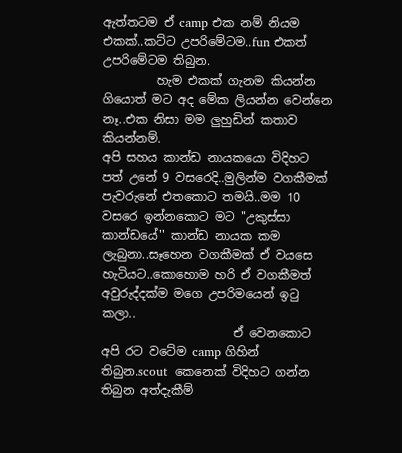ඇත්තටම ඒ camp එක නම් නියම එකක්..කට්ට උපරිමේටම..fun එකත් උපරිමේටම තිබුන.
         හැම එකක් ගැනම කියන්න ගියොත් මට අද මේක ලියන්න වෙන්නෙ නෑ..එක නිසා මම ලුහුඩින් කතාව කියන්නම්.
අපි සහය කාන්ඩ නායකයො විදිහට පත් උනේ 9 වසරෙදි..මුලින්ම වගකීමක් පැවරුනේ එතකොට තමයි..මම 10 වසරෙ ඉන්නකොට මට ''උකුස්සා කාන්ඩයේ'' කාන්ඩ නායක කම ලැබුනා..සෑහෙන වගකීමක් ඒ වයසෙ හැටියට..කොහොම හරි ඒ වගකීමත් අවුරුද්දක්ම මගෙ උපරිමයෙන් ඉ‍ටු කලා..
                      ඒ වෙනකොට අපි රට වටේම camp ගිහින් තිබුන.scout  කෙනෙක් විදිහට ගන්න තිබුන අත්දැකීම්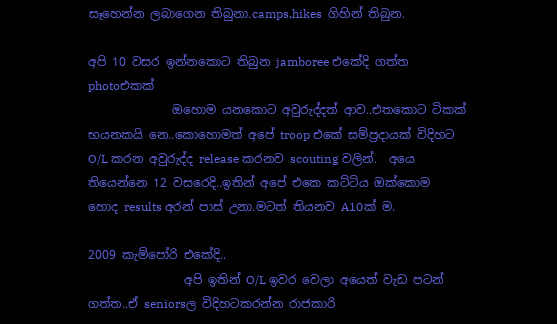සෑහෙන්න ලබාගෙන තිබුනා.camps,hikes  ගිහින් තිබුන.

අපි 10 වසර ඉන්නකොට තිබුන jamboree එකේදි ගත්ත photoඑකක්
              ඔහොම යනකොට අවුරුද්දත් ආව..එතකොට ටිකක් භයනකයි නෙ..කොහොමත් අපේ troop එකේ සම්ප්‍රදායක් විදිහට O/L කරන අවුරුද්ද release කරනව scouting වලින්.  අයෙ තියෙන්නෙ 12 වසරෙදි..ඉතින් අපේ එකෙ කට්ටිය ඔක්කොම හොද results අරන් පාස් උනා.මටත් තියනව A10ක් ම.

2009 කැම්පෝරි එකේදි..
                අපි ඉතින් O/L ඉවර වෙලා අයෙත් වැඩ පටන් ගත්ත..ඒ seniorsල විදිහටකරන්න රාජකාරි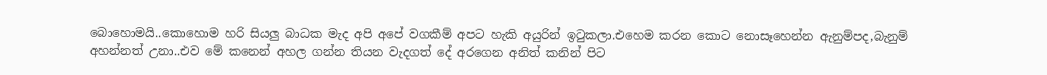බොහොමයි..කොහොම හරි සියලු බාධක මැද අපි අපේ වගකීම් අපට හැකි අයුරින් ඉ‍ටුකලා.එහෙම කරන කොට නොසෑහෙන්න ඇනුම්පද,බැනුම් අහන්නත් උනා..එව මේ කනෙන් අහල ගන්න තියන වැදගත් දේ අරගෙන අනිත් කනින් පිට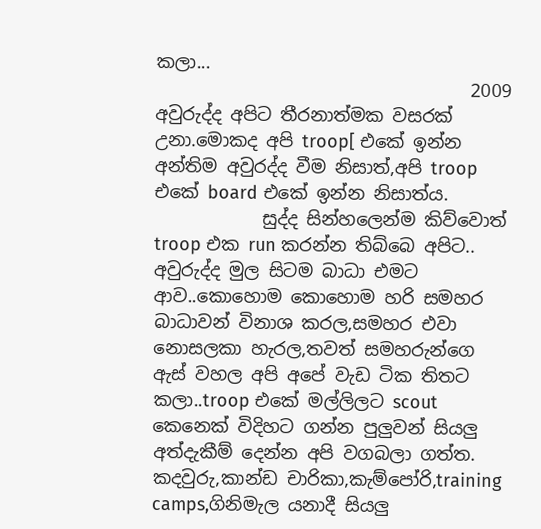කලා...
                                   2009 අවුරුද්ද අපිට තීරනාත්මක වසරක් උනා.මොකද අපි troop[ එකේ ඉන්න අන්තිම අවුරද්ද වීම නිසාත්,අපි troop එකේ board එකේ ඉන්න නිසාත්ය.
            සුද්ද සින්හලෙන්ම කිව්වොත් troop එක run කරන්න තිබ්බෙ අපිට.. අවුරුද්ද මුල සිටම බාධා එමට ආව..කොහොම කොහොම හරි සමහර බාධාවන් විනාශ කරල,සමහර එවා නොසලකා හැරල,තවත් සමහරුන්ගෙ ඇස් වහල අපි අපේ වැඩ ටික තිතට කලා..troop එකේ මල්ලිලට scout කෙනෙක් විදිහට ගන්න පුලුවන් සියලු අත්දැකීම් දෙන්න අපි වගබලා ගත්ත. කදවුරු,කාන්ඩ චාරිකා,කැම්පෝරි,training camps,ගිනිමැල යනාදී සියලු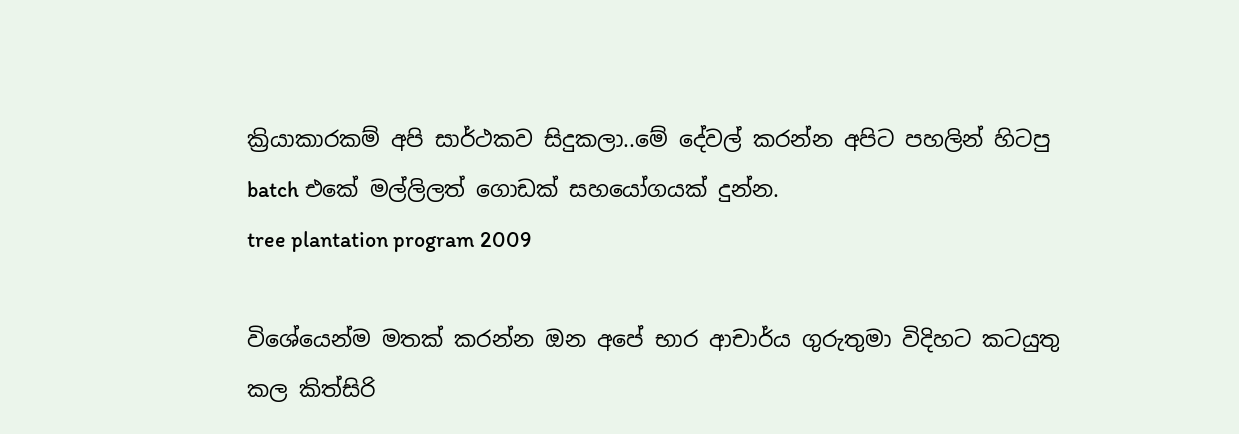ක්‍රියාකාරකම් අපි සාර්ථකව සිදුකලා..මේ දේවල් කරන්න අපිට පහලින් හිටපු batch එකේ මල්ලිලත් ගොඩක් සහයෝගයක් දුන්න.
tree plantation program 2009

විශේයෙන්ම මතක් කරන්න ඔන අපේ භාර ආචාර්ය ගුරුතුමා විදිහට කටයුතු කල කිත්සිරි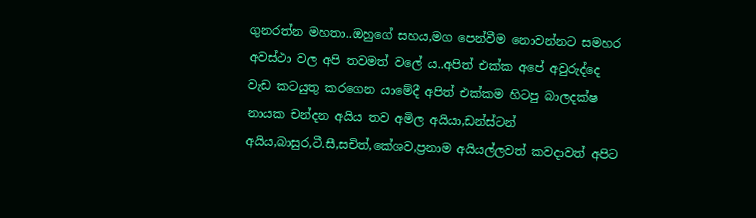ගුනරත්න මහතා..ඔහුගේ සහය,මග පෙන්වීම නොවන්නට සමහර අවස්ථා වල අපි තවමත් වලේ ය..අපිත් එක්ක අපේ අවුරුද්දෙ වැඩ කටයුතු කරගෙන යාමේදී අපිත් එක්කම හිටපු බාලදක්ෂ නායක චන්දන අයිය තව අමිල අයියා,ඩන්ස්ටන් අයිය,බාසුර,ටී.සී,සචිත්,කේශව,ප්‍රනාම අයියල්ලවත් කවදාවත් අපිට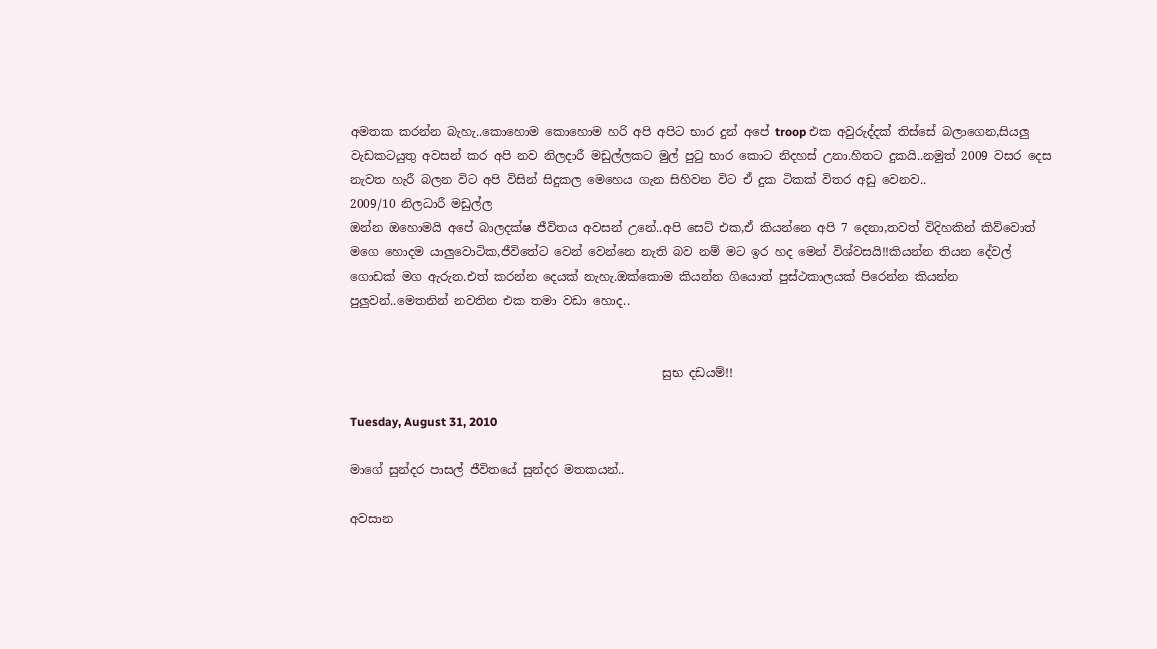අමතක කරන්න බැහැ..කොහොම කොහොම හරි අපි අපිට භාර දුන් අපේ troop එක අවුරුද්දක් තිස්සේ බලාගෙන,සියලු වැඩකටයුතු අවසන් කර අපි නව නිලදාරී මඩුල්ලකට මුල් පු‍ටු භාර කොට නිදහස් උනා.හිතට දුකයි..නමුත් 2009 වසර දෙස නැවත හැරී බලන විට අපි විසින් සිදුකල මෙහෙය ගැන සිහිවන විට ඒ දුක ටිකක් විතර අඩු වෙනව..
2009/10 නිලධාරී මඩුල්ල
ඔන්න ඔහොමයි අපේ බාලදක්ෂ ජීවිතය අවසන් උනේ..අපි සෙට් එක,ඒ කියන්නෙ අපි 7 දෙනා,තවත් විදිහකින් කිව්වොත් මගෙ හොදම යාලුවොටික,ජීවිතේට වෙන් වෙන්නෙ නැති බව නම් මට ඉර හද මෙන් විශ්වසයි!!කියන්න තියන දේවල් ගොඩක් මග ඇරුන.එත් කරන්න දෙයක් නැහැ.ඔක්කොම කියන්න ගියොත් පුස්ථකාලයක් පිරෙන්න කියන්න පුලුවන්..මෙතනින් නවතින එක තමා වඩා හොද..


                                                    සුභ දඩයම්!!

Tuesday, August 31, 2010

මාගේ සුන්දර පාසල් ජීවිතයේ සුන්දර මතකයන්..

අවසාන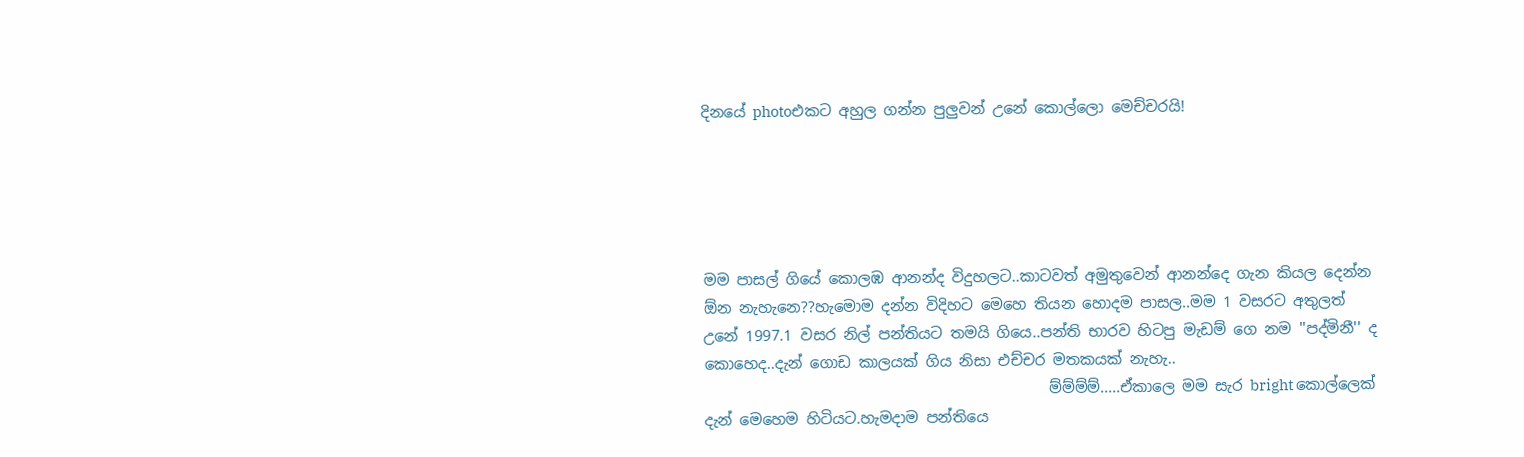දිනයේ photoඑකට අහුල ගන්න පුලුවන් උනේ කොල්ලො මෙච්චරයි!





මම පාසල් ගියේ කොලඹ ආනන්ද විදුහලට..කාටවත් අමුතුවෙන් ආනන්දෙ ගැන කියල දෙන්න ඕන නැහැනෙ??හැමොම දන්න විදිහට මෙහෙ තියන හොදම පාසල..මම 1 වසරට අතුලත් උනේ 1997.1 වසර නිල් පන්තියට තමයි ගියෙ..පන්ති භාරව හිටපු මැඩම් ගෙ නම ''පද්මිනී'' ද කොහෙද..දැන් ගොඩ කාලයක් ගිය නිසා එච්චර මතකයක් නැහැ..
                                              ම්ම්ම්ම්.....ඒකාලෙ මම සැර bright කොල්ලෙක් දැන් මෙහෙම හිටියට.හැමදාම පන්තියෙ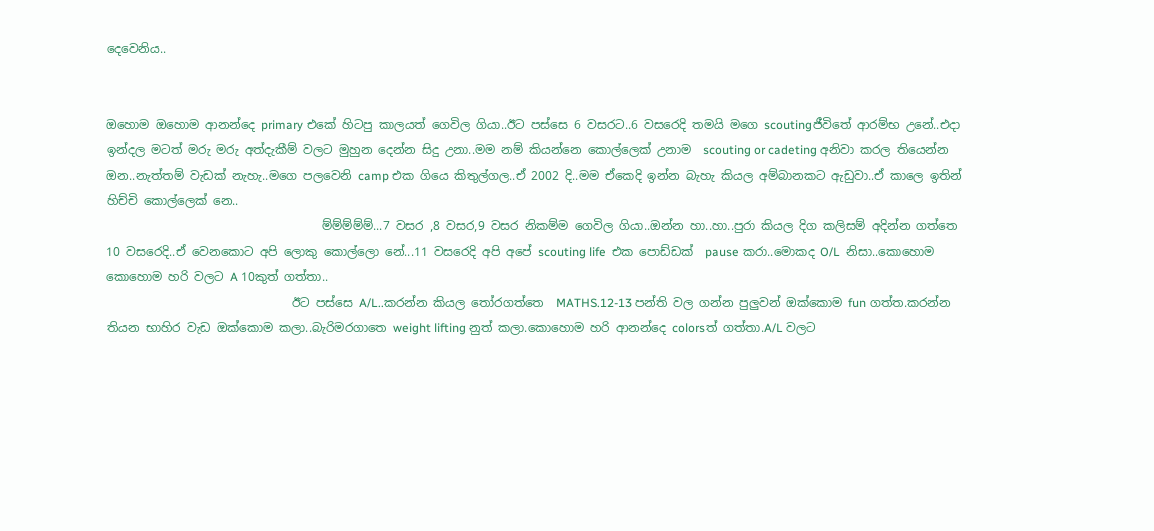දෙවෙනිය..


ඔහොම ඔහොම ආනන්දෙ primary එකේ හිටපු කාලයත් ගෙවිල ගියා..ඊට පස්සෙ 6 වසරට..6 වසරෙදි තමයි මගෙ scoutingජීවිතේ ආරම්භ උනේ..එදා ඉන්දල මටත් මරු මරු අත්දැකීම් වලට මුහුන දෙන්න සිදු උනා..මම නම් කියන්නෙ කොල්ලෙක් උනාම  scouting or cadeting අනිවා කරල තියෙන්න ඔන..නැත්තම් වැඩක් නැහැ..මගෙ පලවෙනි camp එක ගියෙ කිතුල්ගල..ඒ 2002 දි..මම ඒකෙදි ඉන්න බැහැ කියල අම්බානකට ඇඩුවා..ඒ කාලෙ ඉතින් හිච්චි කොල්ලෙක් නෙ..
                                    ම්ම්ම්ම්ම්...7 වසර ,8 වසර,9 වසර නිකම්ම ගෙවිල ගියා..ඔන්න හා..හා..පුරා කියල දිග කලිසම් අදින්න ගත්තෙ 10 වසරෙදි..ඒ වෙනකොට අපි ලොකු කොල්ලො නේ...11 වසරෙදි අපි අපේ scouting life  එක පොඩ්ඩක්  pause කරා..මොකද O/L  නිසා..කොහොම කොහොම හරි වලට A 10කුත් ගත්තා..
                               ඊට පස්සෙ A/L..කරන්න කියල ‍තෝරගත්තෙ  MATHS.12-13 පන්ති වල ගන්න පුලුවන් ඔක්කොම fun ගත්ත.කරන්න තියන භාහිර වැඩ ඔක්කොම කලා..බැරිමරගාතෙ weight lifting නුත් කලා.කොහොම හරි ආනන්දෙ colorsත් ගත්තා.A/L වලට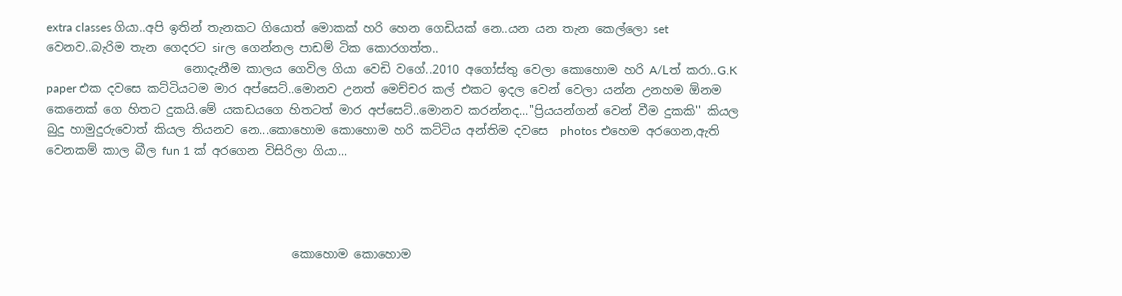extra classes ගියා..අපි ඉතින් තැනකට ගියොත් මොකක් හරි හෙන ගෙඩියක් නෙ..යන යන තැන කෙල්ලො set  වෙනව..බැරිම තැන ගෙදරට sirල ගෙන්නල පාඩම් ටික කොරගත්ත..
                       නොදැනීම කාලය ගෙවිල ගියා වෙඩි වගේ..2010 අගෝස්තු වෙලා කොහොම හරි A/Lත් කරා..G.K paper එක දවසෙ කට්ටියටම මාර අප්සෙට්..මොනව උනත් මෙච්චර කල් එකට ඉදල වෙන් වෙලා යන්න උනහම ඕනම කෙනෙක් ගෙ හිතට දුකයි.මේ යකඩයගෙ හිතටත් මාර අප්සෙට්..මොනව කරන්නද...''ප්‍රියයන්ගන් වෙන් වීම දුකකි'' කියල බුදු හාමුදුරුවොත් කියල තියනව නෙ...කොහොම කොහොම හරි කට්ටිය අන්තිම දවසෙ  photos එහෙම අරගෙන,ඇති වෙනකම් කාල බීල fun 1 ක් අරගෙන විසිරිලා ගියා...




                                         කොහොම කොහොම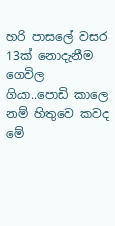හරි පාසලේ වසර 13ක් නොදැනීම ගෙවිල ගියා..පොඩි කාලෙ නම් හිතුවෙ කවද මේ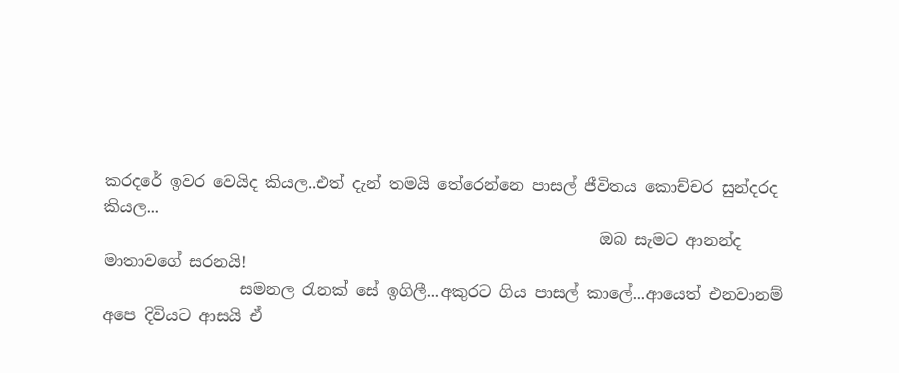කරදරේ ඉවර වෙයිද කියල..එත් දැන් තමයි තේරෙන්නෙ පාසල් ජීවිතය කොච්චර සුන්දරද කියල...
                                                              ඔබ සැමට ආනන්ද මාතාවගේ සරනයි!
                 සමනල ‍රැනක් සේ ඉගිලී...අකුරට ගිය පාසල් කාලේ...ආයෙත් එනවානම් අපෙ දිවියට ආසයි ඒ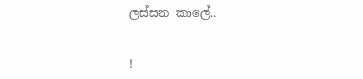ලස්සන කාලේ..


!